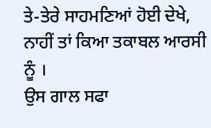ਤੇ-ਤੇਰੇ ਸਾਹਮਣਿਆਂ ਹੋਈ ਦੇਖੇ,
ਨਾਹੀਂ ਤਾਂ ਕਿਆ ਤਕਾਬਲ ਆਰਸੀ ਨੂੰ ।
ਉਸ ਗਾਲ ਸਫਾ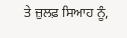ਤੇ ਜ਼ੁਲਫ਼ ਸਿਆਹ ਨੂੰ,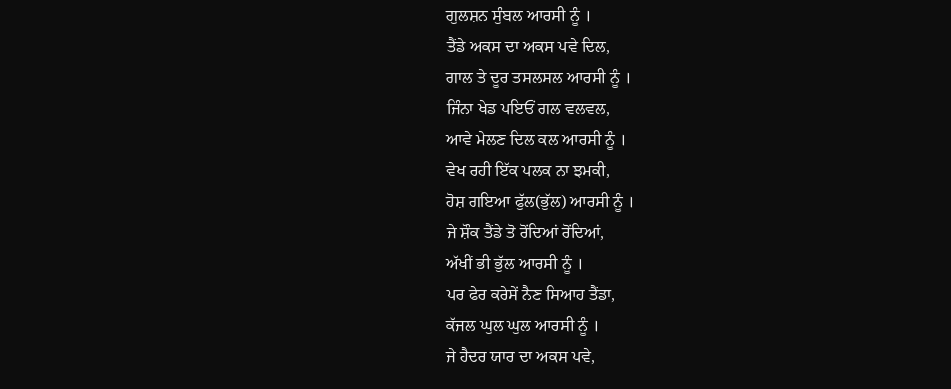ਗੁਲਸ਼ਨ ਸੁੰਬਲ ਆਰਸੀ ਨੂੰ ।
ਤੈਂਡੇ ਅਕਸ ਦਾ ਅਕਸ ਪਵੇ ਦਿਲ,
ਗਾਲ ਤੇ ਦੂਰ ਤਸਲਸਲ ਆਰਸੀ ਨੂੰ ।
ਜਿੰਨਾ ਖੇਡ ਪਇਓਂ ਗਲ ਵਲਵਲ,
ਆਵੇ ਮੇਲਣ ਦਿਲ ਕਲ ਆਰਸੀ ਨੂੰ ।
ਵੇਖ ਰਹੀ ਇੱਕ ਪਲਕ ਨਾ ਝਮਕੀ,
ਹੋਸ਼ ਗਇਆ ਫੁੱਲ(ਭੁੱਲ) ਆਰਸੀ ਨੂੰ ।
ਜੇ ਸ਼ੌਕ ਤੈਂਡੇ ਤੋ ਰੋਂਦਿਆਂ ਰੋਂਦਿਆਂ,
ਅੱਖੀਂ ਭੀ ਭੁੱਲ ਆਰਸੀ ਨੂੰ ।
ਪਰ ਫੇਰ ਕਰੇਸੇਂ ਨੈਣ ਸਿਆਹ ਤੈਂਡਾ,
ਕੱਜਲ ਘੁਲ ਘੁਲ ਆਰਸੀ ਨੂੰ ।
ਜੇ ਹੈਦਰ ਯਾਰ ਦਾ ਅਕਸ ਪਵੇ,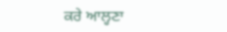ਕਰੇ ਆਲ੍ਹਣਾ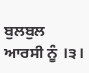ਬੁਲਬੁਲ ਆਰਸੀ ਨੂੰ ।੩।